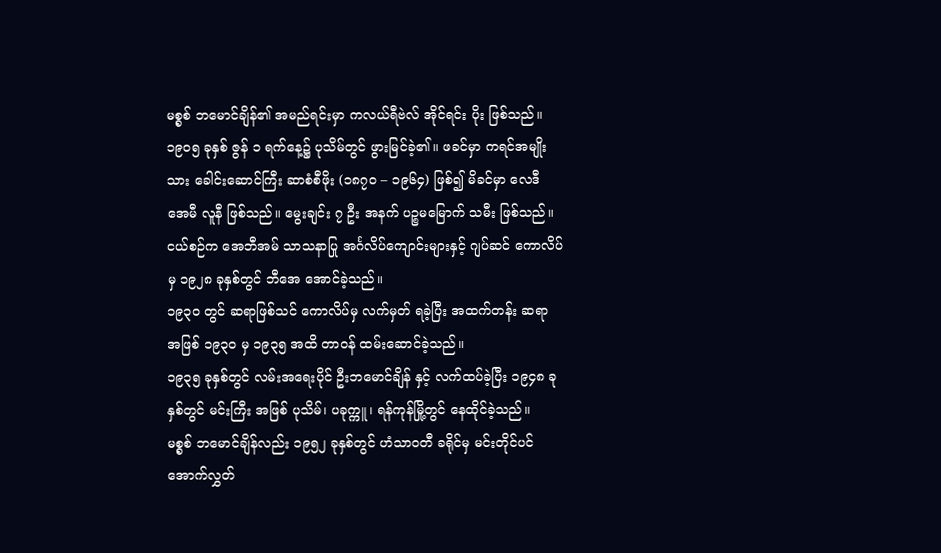မစ္စစ် ဘမောင်ချိန်၏ အမည်ရင်းမှာ ကလယ်ရီဗဲလ် အိုင်ရင်း ပိုး ဖြစ်သည်။
၁၉၀၅ ခုနှစ် ဇွန် ၁ ရက်နေ့၌ ပုသိမ်တွင် ဖွားမြင်ခဲ့၏။ ဖခင်မှာ ကရင်အမျိုးသား ခေါင်းဆောင်ကြီး ဆာစံစီဖိုး (၁၈၇၀ – ၁၉၆၄) ဖြစ်၍ မိခင်မှာ လေဒီ အေမီ လူနီ ဖြစ်သည်။ မွေးချင်း ၇ ဦး အနက် ပဉ္စမမြောက် သမီး ဖြစ်သည်။
ငယ်စဉ်က အေဘီအမ် သာသနာပြု အင်္ဂလိပ်ကျောင်းများနှင့် ဂျပ်ဆင် ကောလိပ်မှ ၁၉၂၈ ခုနှစ်တွင် ဘီအေ အောင်ခဲ့သည်။
၁၉၃၀ တွင် ဆရာဖြစ်သင် ကောလိပ်မှ လက်မှတ် ရခဲ့ပြီး အထက်တန်း ဆရာ အဖြစ် ၁၉၃၀ မှ ၁၉၃၅ အထိ တာဝန် ထမ်းဆောင်ခဲ့သည်။
၁၉၃၅ ခုနှစ်တွင် လမ်းအရေးပိုင် ဦးဘမောင်ချိန် နှင့် လက်ထပ်ခဲ့ပြီး ၁၉၄၈ ခုနှစ်တွင် မင်းကြီး အဖြစ် ပုသိမ်၊ ပခုက္ကူ၊ ရန်ကုန်မြို့တွင် နေထိုင်ခဲ့သည်။
မစ္စစ် ဘမောင်ချိန်လည်း ၁၉၅၂ ခုနှစ်တွင် ဟံသာဝတီ ခရိုင်မှ မင်းတိုင်ပင် အောက်လွှတ်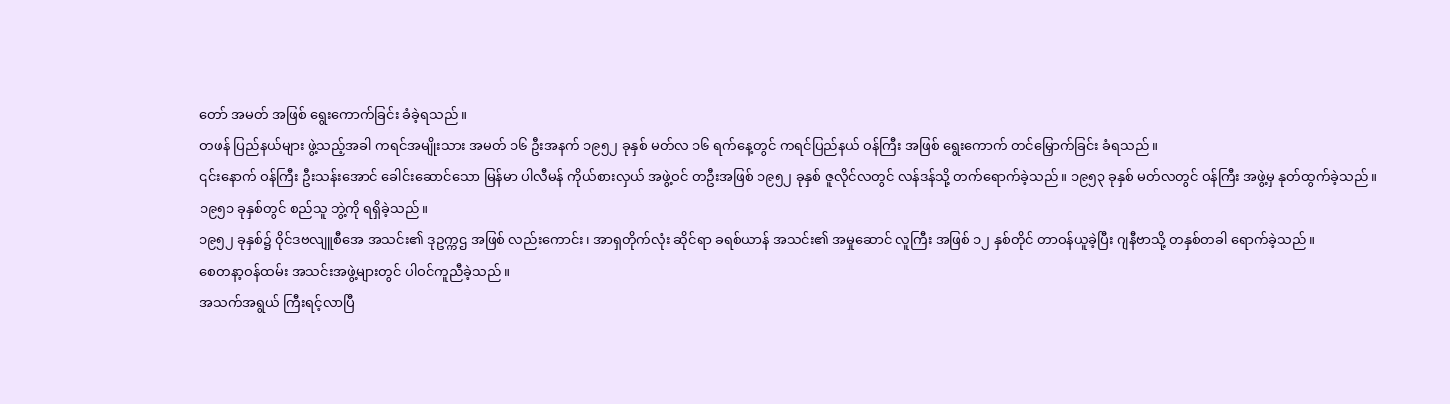တော် အမတ် အဖြစ် ရွေးကောက်ခြင်း ခံခဲ့ရသည်။
တဖန် ပြည်နယ်များ ဖွဲ့သည့်အခါ ကရင်အမျိုးသား အမတ် ၁၆ ဦးအနက် ၁၉၅၂ ခုနှစ် မတ်လ ၁၆ ရက်နေ့တွင် ကရင်ပြည်နယ် ဝန်ကြီး အဖြစ် ရွေးကောက် တင်မြှောက်ခြင်း ခံရသည်။
၎င်းနောက် ဝန်ကြီး ဦးသန်းအောင် ခေါင်းဆောင်သော မြန်မာ ပါလီမန် ကိုယ်စားလှယ် အဖွဲ့ဝင် တဦးအဖြစ် ၁၉၅၂ ခုနှစ် ဇူလိုင်လတွင် လန်ဒန်သို့ တက်ရောက်ခဲ့သည်။ ၁၉၅၃ ခုနှစ် မတ်လတွင် ဝန်ကြီး အဖွဲ့မှ နုတ်ထွက်ခဲ့သည်။
၁၉၅၁ ခုနှစ်တွင် စည်သူ ဘွဲ့ကို ရရှိခဲ့သည်။
၁၉၅၂ ခုနှစ်၌ ဝိုင်ဒဗလျူစီအေ အသင်း၏ ဒုဥက္ကဌ အဖြစ် လည်းကောင်း၊ အာရှတိုက်လုံး ဆိုင်ရာ ခရစ်ယာန် အသင်း၏ အမှုဆောင် လူကြီး အဖြစ် ၁၂ နှစ်တိုင် တာဝန်ယူခဲ့ပြီး ဂျနီဗာသို့ တနှစ်တခါ ရောက်ခဲ့သည်။
စေတနာ့ဝန်ထမ်း အသင်းအဖွဲ့များတွင် ပါဝင်ကူညီခဲ့သည်။
အသက်အရွယ် ကြီးရင့်လာပြီ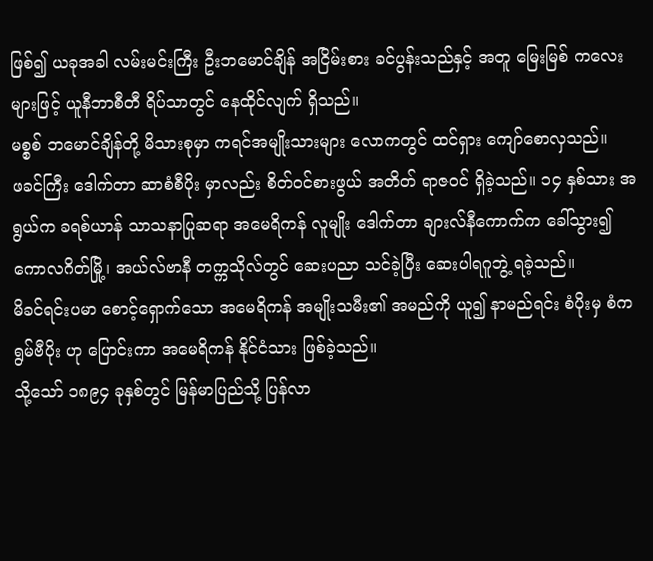ဖြစ်၍ ယခုအခါ လမ်းမင်းကြီး ဦးဘမောင်ချိန် အငြိမ်းစား ခင်ပွန်းသည်နှင့် အတူ မြေးမြစ် ကလေးများဖြင့် ယူနီဘာစီတီ ရိပ်သာတွင် နေထိုင်လျက် ရှိသည်။
မစ္စစ် ဘမောင်ချိန်တို့ မိသားစုမှာ ကရင်အမျိုးသားများ လောကတွင် ထင်ရှား ကျော်စောလှသည်။
ဖခင်ကြီး ဒေါက်တာ ဆာစံစီပိုး မှာလည်း စိတ်ဝင်စားဖွယ် အတိတ် ရာဇဝင် ရှိခဲ့သည်။ ၁၄ နှစ်သား အရွယ်က ခရစ်ယာန် သာသနာပြုဆရာ အမေရိကန် လူမျိုး ဒေါက်တာ ချားလ်နီကောက်က ခေါ်သွား၍ ကောလဂိတ်မြို့၊ အယ်လ်ဗာနီ တက္ကသိုလ်တွင် ဆေးပညာ သင်ခဲ့ပြီး ဆေးပါရဂူဘွဲ့ ရခဲ့သည်။
မိခင်ရင်းပမာ စောင့်ရှောက်သော အမေရိကန် အမျိုးသမီး၏ အမည်ကို ယူ၍ နာမည်ရင်း စံပိုးမှ စံကရွမ်ဗီပိုး ဟု ပြောင်းကာ အမေရိကန် နိုင်ငံသား ဖြစ်ခဲ့သည်။
သို့သော် ၁၈၉၄ ခုနှစ်တွင် မြန်မာပြည်သို့ ပြန်လာ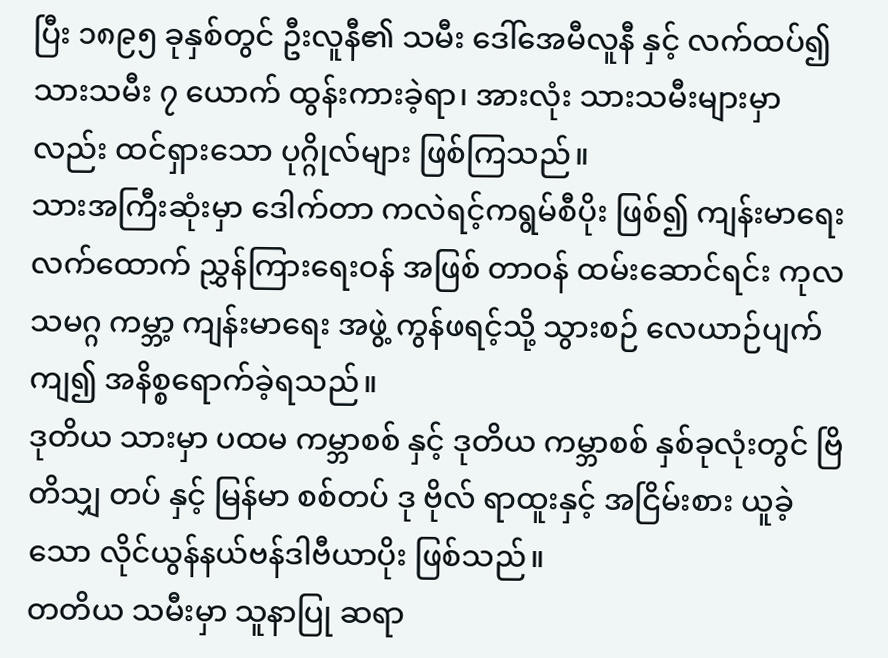ပြီး ၁၈၉၅ ခုနှစ်တွင် ဦးလူနီ၏ သမီး ဒေါ်အေမီလူနီ နှင့် လက်ထပ်၍ သားသမီး ၇ ယောက် ထွန်းကားခဲ့ရာ၊ အားလုံး သားသမီးများမှာလည်း ထင်ရှားသော ပုဂ္ဂိုလ်များ ဖြစ်ကြသည်။
သားအကြီးဆုံးမှာ ဒေါက်တာ ကလဲရင့်ကရွမ်စီပိုး ဖြစ်၍ ကျန်းမာရေး လက်ထောက် ညွှန်ကြားရေးဝန် အဖြစ် တာဝန် ထမ်းဆောင်ရင်း ကုလသမဂ္ဂ ကမ္ဘာ့ ကျန်းမာရေး အဖွဲ့ ကွန်ဖရင့်သို့ သွားစဉ် လေယာဉ်ပျက်ကျ၍ အနိစ္စရောက်ခဲ့ရသည်။
ဒုတိယ သားမှာ ပထမ ကမ္ဘာစစ် နှင့် ဒုတိယ ကမ္ဘာစစ် နှစ်ခုလုံးတွင် ဗြိတိသျှ တပ် နှင့် မြန်မာ စစ်တပ် ဒု ဗိုလ် ရာထူးနှင့် အငြိမ်းစား ယူခဲ့သော လိုင်ယွန်နယ်ဗန်ဒါဗီယာပိုး ဖြစ်သည်။
တတိယ သမီးမှာ သူနာပြု ဆရာ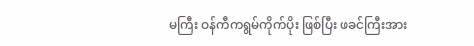မကြီး ဝန်ကီကရွမ်ကိုက်ပိုး ဖြစ်ပြီး ဖခင်ကြီးအား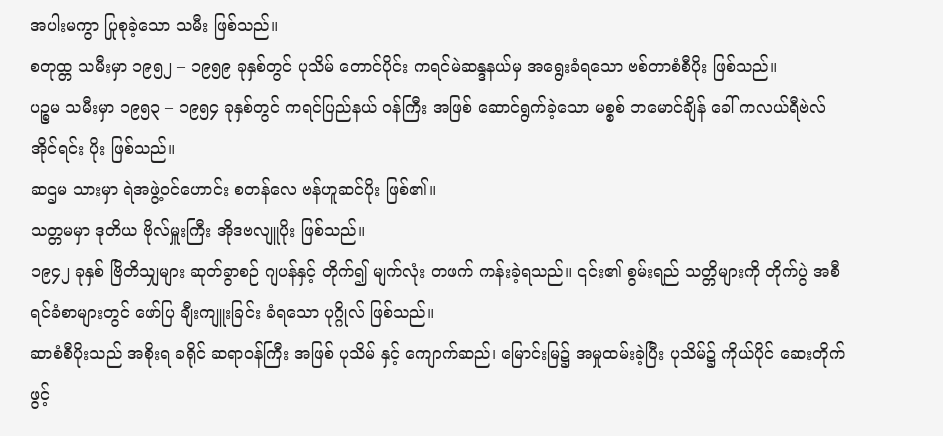အပါးမကွာ ပြုစုခဲ့သော သမီး ဖြစ်သည်။
စတုထ္တ သမီးမှာ ၁၉၅၂ – ၁၉၅၉ ခုနှစ်တွင် ပုသိမ် တောင်ပိုင်း ကရင်မဲဆန္ဒနယ်မှ အရွေးခံရသော ဗစ်တာစံစီပိုး ဖြစ်သည်။
ပဉ္စမ သမီးမှာ ၁၉၅၃ – ၁၉၅၄ ခုနှစ်တွင် ကရင်ပြည်နယ် ဝန်ကြီး အဖြစ် ဆောင်ရွက်ခဲ့သော မစ္စစ် ဘမောင်ချိန် ခေါ် ကလယ်ရီဗဲလ် အိုင်ရင်း ပိုး ဖြစ်သည်။
ဆဌမ သားမှာ ရဲအဖွဲ့ဝင်ဟောင်း စတန်လေ ဗန်ဟူဆင်ပိုး ဖြစ်၏။
သတ္တမမှာ ဒုတိယ ဗိုလ်မှူးကြီး အိုဒဗလျူပိုး ဖြစ်သည်။
၁၉၄၂ ခုနှစ် ဗြိတိသျှများ ဆုတ်ခွာစဉ် ဂျပန်နှင့် တိုက်၍ မျက်လုံး တဖက် ကန်းခဲ့ရသည်။ ၎င်း၏ စွမ်းရည် သတ္တိများကို တိုက်ပွဲ အစီရင်ခံစာများတွင် ဖော်ပြ ချီးကျူးခြင်း ခံရသော ပုဂ္ဂိုလ် ဖြစ်သည်။
ဆာစံစီပိုးသည် အစိုးရ ခရိုင် ဆရာဝန်ကြီး အဖြစ် ပုသိမ် နှင့် ကျောက်ဆည်၊ မြောင်းမြ၌ အမှုထမ်းခဲ့ပြီး ပုသိမ်၌ ကိုယ်ပိုင် ဆေးတိုက် ဖွင့်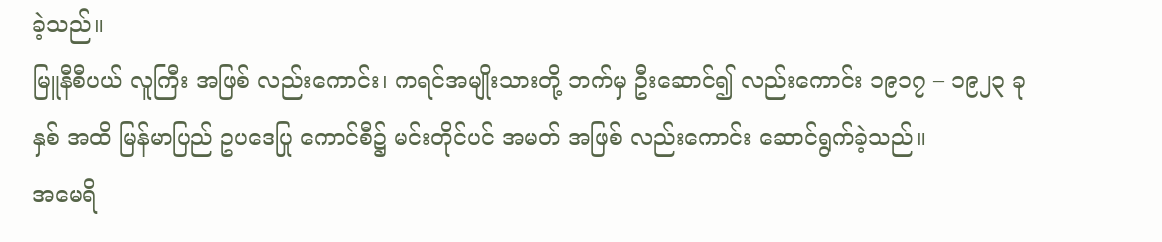ခဲ့သည်။
မြူနီစီပယ် လူကြီး အဖြစ် လည်းကောင်း၊ ကရင်အမျိုးသားတို့ ဘက်မှ ဦးဆောင်၍ လည်းကောင်း ၁၉၁၇ – ၁၉၂၃ ခုနှစ် အထိ မြန်မာပြည် ဥပဒေပြု ကောင်စီ၌ မင်းတိုင်ပင် အမတ် အဖြစ် လည်းကောင်း ဆောင်ရွက်ခဲ့သည်။
အမေရိ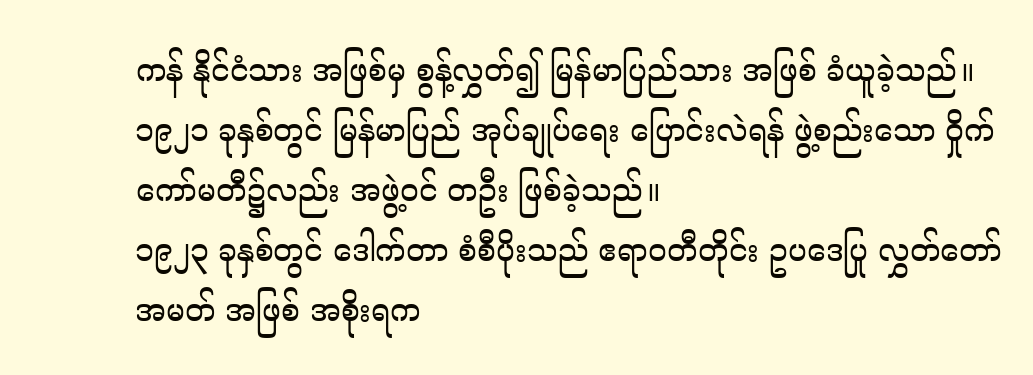ကန် နိုင်ငံသား အဖြစ်မှ စွန့်လွှတ်၍ မြန်မာပြည်သား အဖြစ် ခံယူခဲ့သည်။
၁၉၂၁ ခုနှစ်တွင် မြန်မာပြည် အုပ်ချုပ်ရေး ပြောင်းလဲရန် ဖွဲ့စည်းသော ဝှိုက်ကော်မတီ၌လည်း အဖွဲ့ဝင် တဦး ဖြစ်ခဲ့သည်။
၁၉၂၃ ခုနှစ်တွင် ဒေါက်တာ စံစီပိုးသည် ဧရာဝတီတိုင်း ဥပဒေပြု လွှတ်တော် အမတ် အဖြစ် အစိုးရက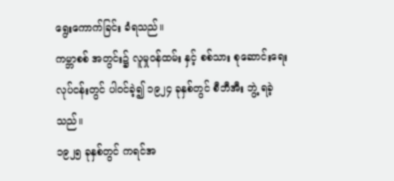ရွေးကောက်ခြင်း ခံရသည်။
ကမ္ဘာစစ် အတွင်း၌ လူမှုဝန်ထမ်း နှင့် စစ်သား စုဆောင်းရေး လုပ်ငန်းတွင် ပါဝင်ခဲ့၍ ၁၉၂၄ ခုနှစ်တွင် စီဘီအီး ဘွဲ့ ရခဲ့သည်။
၁၉၂၅ ခုနှစ်တွင် ကရင်အ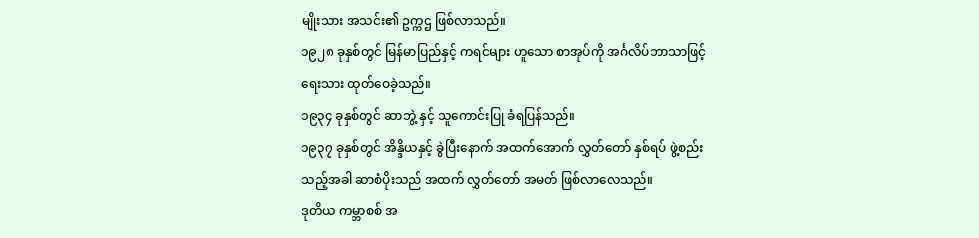မျိုးသား အသင်း၏ ဥက္ကဌ ဖြစ်လာသည်။
၁၉၂၈ ခုနှစ်တွင် မြန်မာပြည်နှင့် ကရင်များ ဟူသော စာအုပ်ကို အင်္ဂလိပ်ဘာသာဖြင့် ရေးသား ထုတ်ဝေခဲ့သည်။
၁၉၃၄ ခုနှစ်တွင် ဆာဘွဲ့ နှင့် သူကောင်းပြု ခံရပြန်သည်။
၁၉၃၇ ခုနှစ်တွင် အိန္ဒိယနှင့် ခွဲပြီးနောက် အထက်အောက် လွှတ်တော် နှစ်ရပ် ဖွဲ့စည်းသည့်အခါ ဆာစံပိုးသည် အထက် လွှတ်တော် အမတ် ဖြစ်လာလေသည်။
ဒုတိယ ကမ္ဘာစစ် အ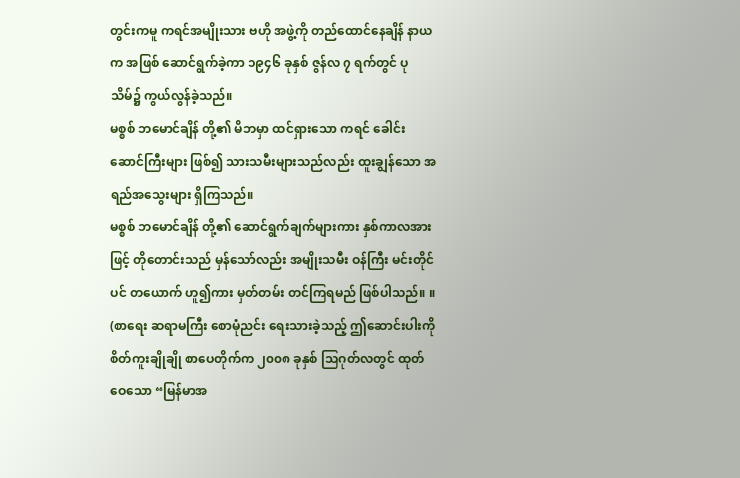တွင်းကမူ ကရင်အမျိုးသား ဗဟို အဖွဲ့ကို တည်ထောင်နေချိန် နာယက အဖြစ် ဆောင်ရွက်ခဲ့ကာ ၁၉၄၆ ခုနှစ် ဇွန်လ ၇ ရက်တွင် ပုသိမ်၌ ကွယ်လွန်ခဲ့သည်။
မစ္စစ် ဘမောင်ချိန် တို့၏ မိဘမှာ ထင်ရှားသော ကရင် ခေါင်းဆောင်ကြီးများ ဖြစ်၍ သားသမီးများသည်လည်း ထူးချွန်သော အရည်အသွေးများ ရှိကြသည်။
မစ္စစ် ဘမောင်ချိန် တို့၏ ဆောင်ရွက်ချက်များကား နှစ်ကာလအားဖြင့် တိုတောင်းသည် မှန်သော်လည်း အမျိုးသမီး ဝန်ကြီး မင်းတိုင်ပင် တယောက် ဟူ၍ကား မှတ်တမ်း တင်ကြရမည် ဖြစ်ပါသည်။ ။
(စာရေး ဆရာမကြီး စောမုံညင်း ရေးသားခဲ့သည့် ဤဆောင်းပါးကို စိတ်ကူးချိုချို စာပေတိုက်က ၂၀၀၈ ခုနှစ် သြဂုတ်လတွင် ထုတ်ဝေသော “မြန်မာအ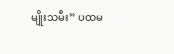မျိုးသမီး” ပထမ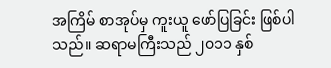အကြိမ် စာအုပ်မှ ကူးယူ ဖော်ပြခြင်း ဖြစ်ပါသည်။ ဆရာမကြီးသည် ၂၀၁၁ နှစ်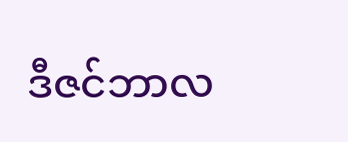ဒီဇင်ဘာလ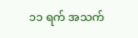၁၁ ရက် အသက်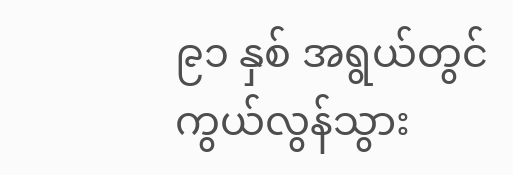၉၁ နှစ် အရွယ်တွင် ကွယ်လွန်သွား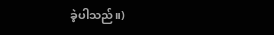ခဲ့ပါသည်။)